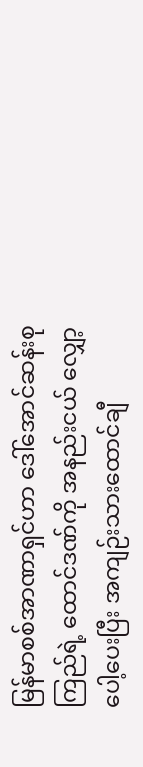မြန်မာစစ်အာဏာရှင်ဟာ ဒေါ်အောင်ဆန်းစုကြည်ရဲ့ ထောင်ဒဏ်ကို အနည်းငယ် လျှော့ပေါ့ပေးပြီး အကျဉ်းသားထောင်ချီ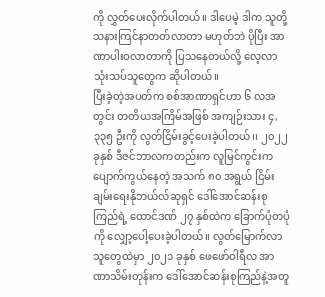ကို လွှတ်ပေးလိုက်ပါတယ်။ ဒါပေမဲ့ ဒါက သူတို့ သနားကြင်နာတတ်လာတာ မဟုတ်ဘဲ ပိုပြီး အာဏာပါးဝလာတာကို ပြသနေတယ်လို့ လေ့လာသုံးသပ်သူတွေက ဆိုပါတယ်။
ပြီးခဲ့တဲ့အပတ်က စစ်အာဏာရှင်ဟာ ၆ လအတွင်း တတိယအကြိမ်အဖြစ် အကျဉ်းသား ၄,၃၃၅ ဦးကို လွတ်ငြိမ်းခွင့်ပေးခဲ့ပါတယ်၊၊ ၂၀၂၂ ခုနှစ် ဒီဇင်ဘာလကတည်းက လူမြင်ကွင်းက ပျောက်ကွယ်နေတဲ့ အသက် ၈၀ အရွယ် ငြိမ်းချမ်းရေးနိုဘယ်လ်ဆုရှင် ဒေါ်အောင်ဆန်းစုကြည်ရဲ့ ထောင်ဒဏ် ၂၇ နှစ်ထဲက ခြောက်ပုံတပုံကို လျှော့ပေါ့ပေးခဲ့ပါတယ်။ လွတ်မြောက်လာသူတွေထဲမှာ ၂၀၂၁ ခုနှစ် ဖေဖော်ဝါရီလ အာဏာသိမ်းတုန်းက ဒေါ်အောင်ဆန်းစုကြည်နဲ့အတူ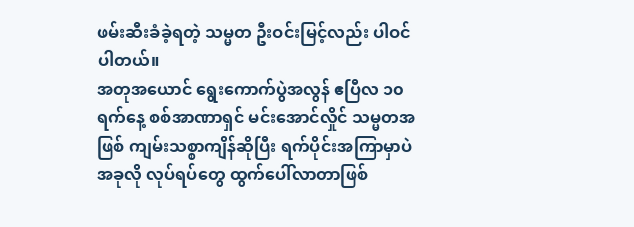ဖမ်းဆီးခံခဲ့ရတဲ့ သမ္မတ ဦးဝင်းမြင့်လည်း ပါဝင်ပါတယ်။
အတုအယောင် ရွေးကောက်ပွဲအလွန် ဧပြီလ ၁၀ ရက်နေ့ စစ်အာဏာရှင် မင်းအောင်လှိုင် သမ္မတအဖြစ် ကျမ်းသစ္စာကျိန်ဆိုပြီး ရက်ပိုင်းအကြာမှာပဲ အခုလို လုပ်ရပ်တွေ ထွက်ပေါ်လာတာဖြစ်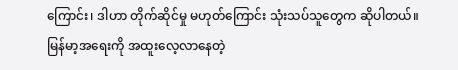ကြောင်း၊ ဒါဟာ တိုက်ဆိုင်မှု မဟုတ်ကြောင်း သုံးသပ်သူတွေက ဆိုပါတယ်။
မြန်မာ့အရေးကို အထူးလေ့လာနေတဲ့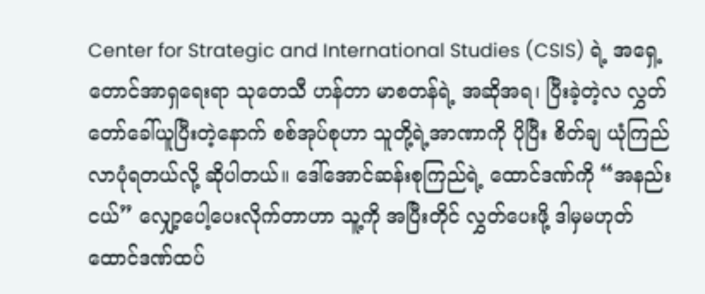Center for Strategic and International Studies (CSIS) ရဲ့ အရှေ့တောင်အာရှရေးရာ သုတေသီ ဟန်တာ မာစတန်ရဲ့ အဆိုအရ၊ ပြီးခဲ့တဲ့လ လွှတ်တော်ခေါ်ယူပြီးတဲ့နောက် စစ်အုပ်စုဟာ သူတို့ရဲ့အာဏာကို ပိုပြီး စိတ်ချ ယုံကြည်လာပုံရတယ်လို့ ဆိုပါတယ်။ ဒေါ်အောင်ဆန်းစုကြည်ရဲ့ ထောင်ဒဏ်ကို “အနည်းငယ်” လျှော့ပေါ့ပေးလိုက်တာဟာ သူ့ကို အပြီးတိုင် လွှတ်ပေးဖို့ ဒါမှမဟုတ် ထောင်ဒဏ်ထပ်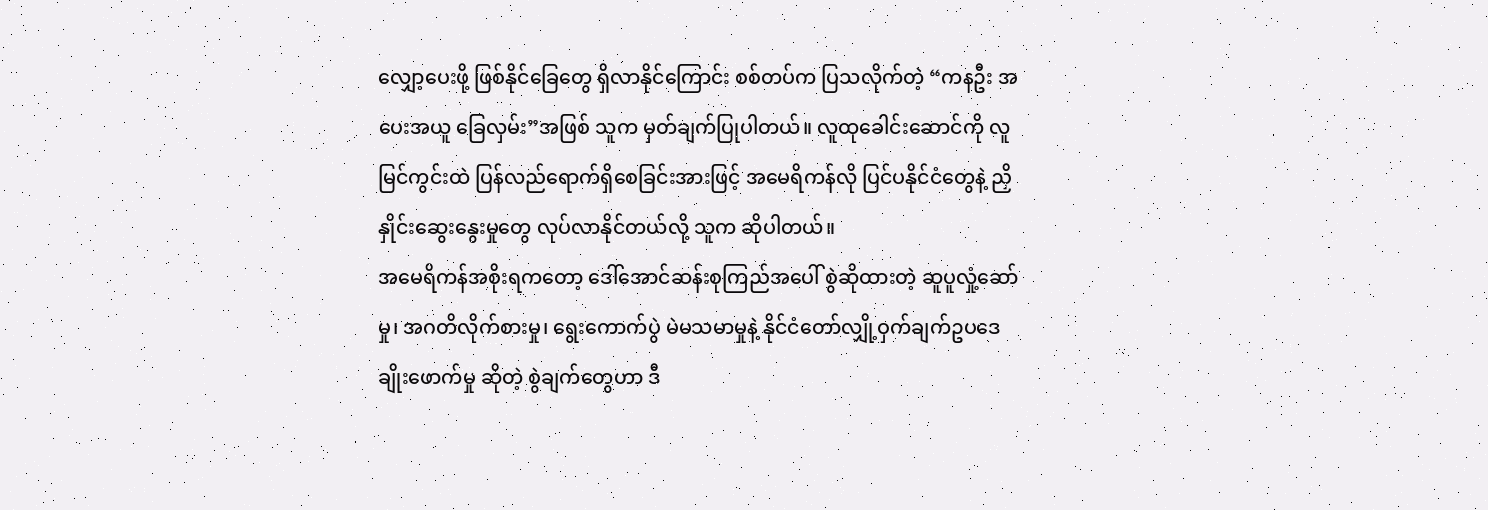လျှော့ပေးဖို့ ဖြစ်နိုင်ခြေတွေ ရှိလာနိုင်ကြောင်း စစ်တပ်က ပြသလိုက်တဲ့ “ကနဦး အပေးအယူ ခြေလှမ်း”အဖြစ် သူက မှတ်ချက်ပြုပါတယ်။ လူထုခေါင်းဆောင်ကို လူမြင်ကွင်းထဲ ပြန်လည်ရောက်ရှိစေခြင်းအားဖြင့် အမေရိကန်လို ပြင်ပနိုင်ငံတွေနဲ့ ညှိနှိုင်းဆွေးနွေးမှုတွေ လုပ်လာနိုင်တယ်လို့ သူက ဆိုပါတယ်။
အမေရိကန်အစိုးရကတော့ ဒေါ်အောင်ဆန်းစုကြည်အပေါ် စွဲဆိုထားတဲ့ ဆူပူလှုံ့ဆော်မှု၊ အဂတိလိုက်စားမှု၊ ရွေးကောက်ပွဲ မဲမသမာမှုနဲ့ နိုင်ငံတော်လျှို့ဝှက်ချက်ဥပဒေ ချိုးဖောက်မှု ဆိုတဲ့ စွဲချက်တွေဟာ ဒီ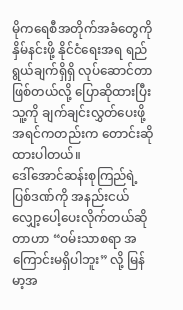မိုကရေစီအတိုက်အခံတွေကို နှိမ်နင်းဖို့ နိုင်ငံရေးအရ ရည်ရွယ်ချက်ရှိရှိ လုပ်ဆောင်တာဖြစ်တယ်လို့ ပြောဆိုထားပြီး သူ့ကို ချက်ချင်းလွှတ်ပေးဖို့ အရင်ကတည်းက တောင်းဆိုထားပါတယ်။
ဒေါ်အောင်ဆန်းစုကြည်ရဲ့ ပြစ်ဒဏ်ကို အနည်းငယ် လျှော့ပေါ့ပေးလိုက်တယ်ဆိုတာဟာ “ဝမ်းသာစရာ အကြောင်းမရှိပါဘူး” လို့ မြန်မာ့အ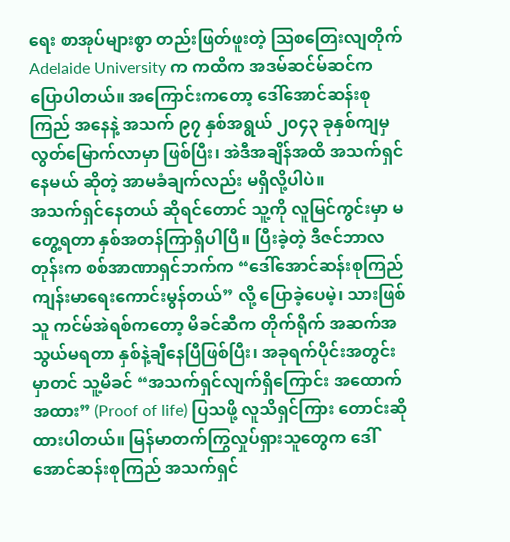ရေး စာအုပ်များစွာ တည်းဖြတ်ဖူးတဲ့ ဩစတြေးလျတိုက် Adelaide University က ကထိက အဒမ်ဆင်မ်ဆင်က ပြောပါတယ်။ အကြောင်းကတော့ ဒေါ်အောင်ဆန်းစုကြည် အနေနဲ့ အသက် ၉၇ နှစ်အရွယ် ၂၀၄၃ ခုနှစ်ကျမှ လွတ်မြောက်လာမှာ ဖြစ်ပြီး၊ အဲဒီအချိန်အထိ အသက်ရှင်နေမယ် ဆိုတဲ့ အာမခံချက်လည်း မရှိလို့ပါပဲ။
အသက်ရှင်နေတယ် ဆိုရင်တောင် သူ့ကို လူမြင်ကွင်းမှာ မတွေ့ရတာ နှစ်အတန်ကြာရှိပါပြီ။ ပြီးခဲ့တဲ့ ဒီဇင်ဘာလတုန်းက စစ်အာဏာရှင်ဘက်က “ဒေါ်အောင်ဆန်းစုကြည် ကျန်းမာရေးကောင်းမွန်တယ်” လို့ ပြောခဲ့ပေမဲ့၊ သားဖြစ်သူ ကင်မ်အဲရစ်ကတော့ မိခင်ဆီက တိုက်ရိုက် အဆက်အသွယ်မရတာ နှစ်နဲ့ချီနေပြီဖြစ်ပြီး၊ အခုရက်ပိုင်းအတွင်းမှာတင် သူ့မိခင် “အသက်ရှင်လျက်ရှိကြောင်း အထောက်အထား” (Proof of life) ပြသဖို့ လူသိရှင်ကြား တောင်းဆိုထားပါတယ်။ မြန်မာတက်ကြွလှုပ်ရှားသူတွေက ဒေါ်အောင်ဆန်းစုကြည် အသက်ရှင်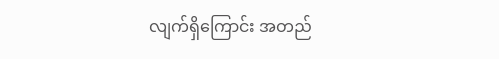လျက်ရှိကြောင်း အတည်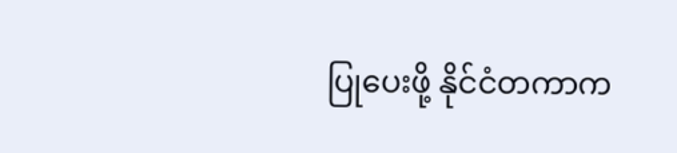ပြုပေးဖို့ နိုင်ငံတကာက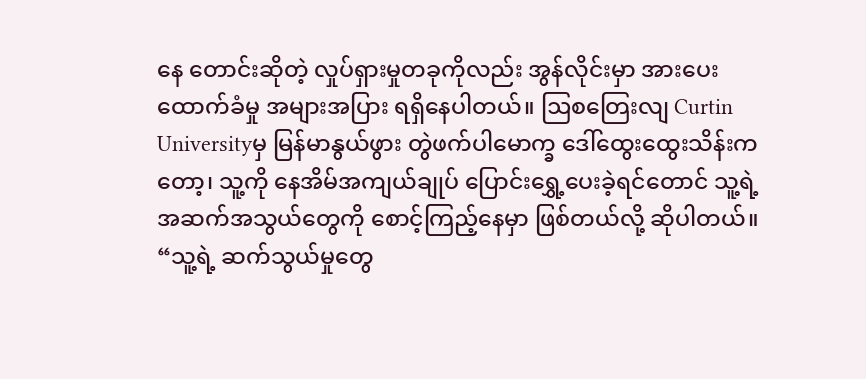နေ တောင်းဆိုတဲ့ လှုပ်ရှားမှုတခုကိုလည်း အွန်လိုင်းမှာ အားပေးထောက်ခံမှု အများအပြား ရရှိနေပါတယ်။ ဩစတြေးလျ Curtin Universityမှ မြန်မာနွယ်ဖွား တွဲဖက်ပါမောက္ခ ဒေါ်ထွေးထွေးသိန်းကတော့၊ သူ့ကို နေအိမ်အကျယ်ချုပ် ပြောင်းရွှေ့ပေးခဲ့ရင်တောင် သူ့ရဲ့ အဆက်အသွယ်တွေကို စောင့်ကြည့်နေမှာ ဖြစ်တယ်လို့ ဆိုပါတယ်။ “သူ့ရဲ့ ဆက်သွယ်မှုတွေ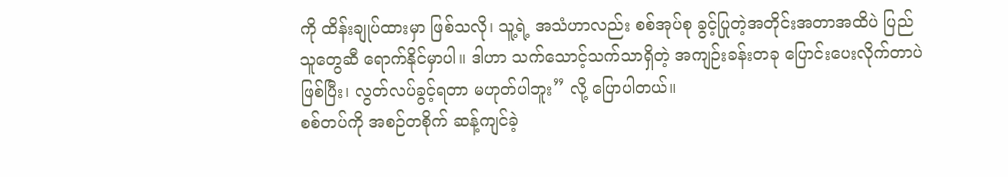ကို ထိန်းချုပ်ထားမှာ ဖြစ်သလို၊ သူ့ရဲ့ အသံဟာလည်း စစ်အုပ်စု ခွင့်ပြုတဲ့အတိုင်းအတာအထိပဲ ပြည်သူတွေဆီ ရောက်နိုင်မှာပါ။ ဒါဟာ သက်သောင့်သက်သာရှိတဲ့ အကျဉ်းခန်းတခု ပြောင်းပေးလိုက်တာပဲ ဖြစ်ပြီး၊ လွတ်လပ်ခွင့်ရတာ မဟုတ်ပါဘူး” လို့ ပြောပါတယ်။
စစ်တပ်ကို အစဉ်တစိုက် ဆန့်ကျင်ခဲ့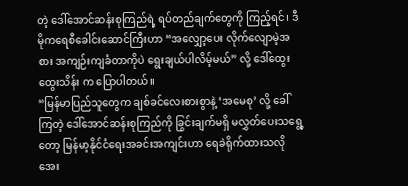တဲ့ ဒေါ်အောင်ဆန်းစုကြည်ရဲ့ ရပ်တည်ချက်တွေကို ကြည့်ရင်၊ ဒီမိုကရေစီခေါင်းဆောင်ကြီးဟာ “အလျှော့ပေး လိုက်လျောမဲ့အစား အကျဉ်းကျခံတာကိုပဲ ရွေးချယ်ပါလိမ့်မယ်” လို့ ဒေါ်ထွေးထွေးသိန်း က ပြောပါတယ်။
“မြန်မာပြည်သူတွေက ချစ်ခင်လေးစားစွာနဲ့ ‘အမေစု’ လို့ ခေါ်ကြတဲ့ ဒေါ်အောင်ဆန်းစုကြည်ကို ခြွင်းချက်မရှိ မလွှတ်ပေးသရွေ့တော့ မြန်မာ့နိုင်ငံရေးအခင်းအကျင်းဟာ ရေခဲရိုက်ထားသလို အေး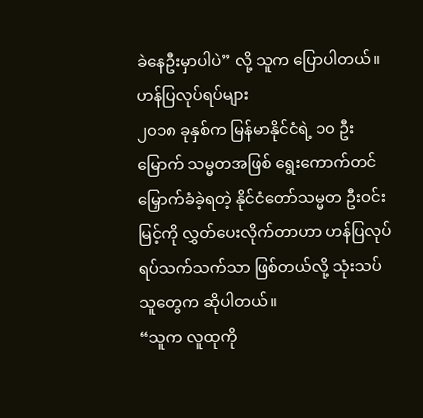ခဲနေဦးမှာပါပဲ” လို့ သူက ပြောပါတယ်။
ဟန်ပြလုပ်ရပ်များ
၂၀၁၈ ခုနှစ်က မြန်မာနိုင်ငံရဲ့ ၁၀ ဦးမြောက် သမ္မတအဖြစ် ရွေးကောက်တင်မြှောက်ခံခဲ့ရတဲ့ နိုင်ငံတော်သမ္မတ ဦးဝင်းမြင့်ကို လွှတ်ပေးလိုက်တာဟာ ဟန်ပြလုပ်ရပ်သက်သက်သာ ဖြစ်တယ်လို့ သုံးသပ်သူတွေက ဆိုပါတယ်။
“သူက လူထုကို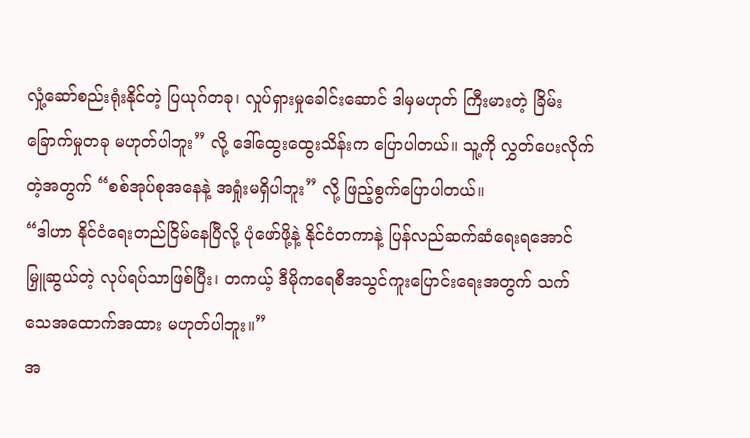လှုံ့ဆော်စည်းရုံးနိုင်တဲ့ ပြယုဂ်တခု၊ လှုပ်ရှားမှုခေါင်းဆောင် ဒါမှမဟုတ် ကြီးမားတဲ့ ခြိမ်းခြောက်မှုတခု မဟုတ်ပါဘူး” လို့ ဒေါ်ထွေးထွေးသိန်းက ပြောပါတယ်။ သူ့ကို လွှတ်ပေးလိုက်တဲ့အတွက် “စစ်အုပ်စုအနေနဲ့ အရှုံးမရှိပါဘူး” လို့ ဖြည့်စွက်ပြောပါတယ်။
“ဒါဟာ နိုင်ငံရေးတည်ငြိမ်နေပြီလို့ ပုံဖော်ဖို့နဲ့ နိုင်ငံတကာနဲ့ ပြန်လည်ဆက်ဆံရေးရအောင် မြှူဆွယ်တဲ့ လုပ်ရပ်သာဖြစ်ပြီး၊ တကယ့် ဒီမိုကရေစီအသွင်ကူးပြောင်းရေးအတွက် သက်သေအထောက်အထား မဟုတ်ပါဘူး။”
အ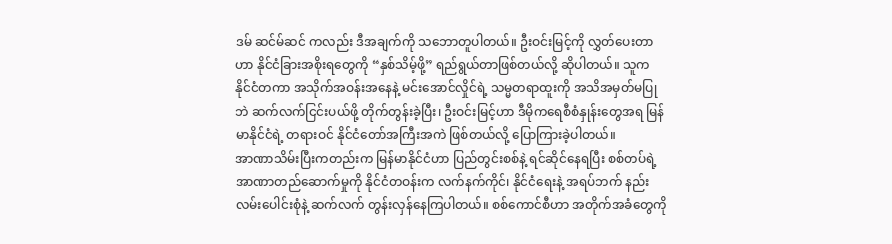ဒမ် ဆင်မ်ဆင် ကလည်း ဒီအချက်ကို သဘောတူပါတယ်။ ဦးဝင်းမြင့်ကို လွှတ်ပေးတာဟာ နိုင်ငံခြားအစိုးရတွေကို “နှစ်သိမ့်ဖို့” ရည်ရွယ်တာဖြစ်တယ်လို့ ဆိုပါတယ်။ သူက နိုင်ငံတကာ အသိုက်အဝန်းအနေနဲ့ မင်းအောင်လှိုင်ရဲ့ သမ္မတရာထူးကို အသိအမှတ်မပြုဘဲ ဆက်လက်ငြင်းပယ်ဖို့ တိုက်တွန်းခဲ့ပြီး၊ ဦးဝင်းမြင့်ဟာ ဒီမိုကရေစီစံနှုန်းတွေအရ မြန်မာနိုင်ငံရဲ့ တရားဝင် နိုင်ငံတော်အကြီးအကဲ ဖြစ်တယ်လို့ ပြောကြားခဲ့ပါတယ်။
အာဏာသိမ်းပြီးကတည်းက မြန်မာနိုင်ငံဟာ ပြည်တွင်းစစ်နဲ့ ရင်ဆိုင်နေရပြီး စစ်တပ်ရဲ့ အာဏာတည်ဆောက်မှုကို နိုင်ငံတဝန်းက လက်နက်ကိုင်၊ နိုင်ငံရေးနဲ့ အရပ်ဘက် နည်းလမ်းပေါင်းစုံနဲ့ ဆက်လက် တွန်းလှန်နေကြပါတယ်။ စစ်ကောင်စီဟာ အတိုက်အခံတွေကို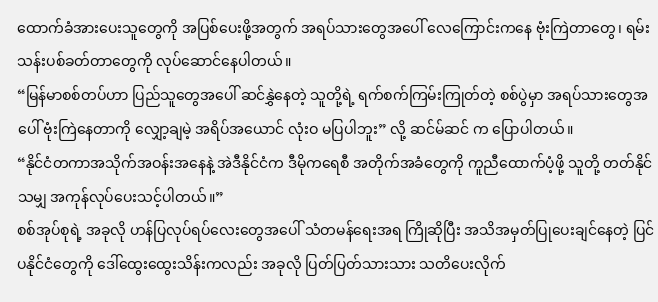ထောက်ခံအားပေးသူတွေကို အပြစ်ပေးဖို့အတွက် အရပ်သားတွေအပေါ် လေကြောင်းကနေ ဗုံးကြဲတာတွေ၊ ရမ်းသန်းပစ်ခတ်တာတွေကို လုပ်ဆောင်နေပါတယ်။
“မြန်မာစစ်တပ်ဟာ ပြည်သူတွေအပေါ် ဆင်နွှဲနေတဲ့ သူတို့ရဲ့ ရက်စက်ကြမ်းကြုတ်တဲ့ စစ်ပွဲမှာ အရပ်သားတွေအပေါ် ဗုံးကြဲနေတာကို လျှော့ချမဲ့ အရိပ်အယောင် လုံးဝ မပြပါဘူး” လို့ ဆင်မ်ဆင် က ပြောပါတယ်။
“နိုင်ငံတကာအသိုက်အဝန်းအနေနဲ့ အဲဒီနိုင်ငံက ဒီမိုကရေစီ အတိုက်အခံတွေကို ကူညီထောက်ပံ့ဖို့ သူတို့ တတ်နိုင်သမျှ အကုန်လုပ်ပေးသင့်ပါတယ်။”
စစ်အုပ်စုရဲ့ အခုလို ဟန်ပြလုပ်ရပ်လေးတွေအပေါ် သံတမန်ရေးအရ ကြိုဆိုပြီး အသိအမှတ်ပြုပေးချင်နေတဲ့ ပြင်ပနိုင်ငံတွေကို ဒေါ်ထွေးထွေးသိန်းကလည်း အခုလို ပြတ်ပြတ်သားသား သတိပေးလိုက်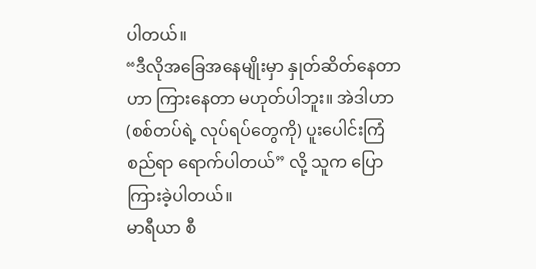ပါတယ်။
“ဒီလိုအခြေအနေမျိုးမှာ နှုတ်ဆိတ်နေတာဟာ ကြားနေတာ မဟုတ်ပါဘူး။ အဲဒါဟာ (စစ်တပ်ရဲ့ လုပ်ရပ်တွေကို) ပူးပေါင်းကြံစည်ရာ ရောက်ပါတယ်” လို့ သူက ပြောကြားခဲ့ပါတယ်။
မာရီယာ စီ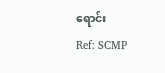ရောင်း
Ref: SCMP